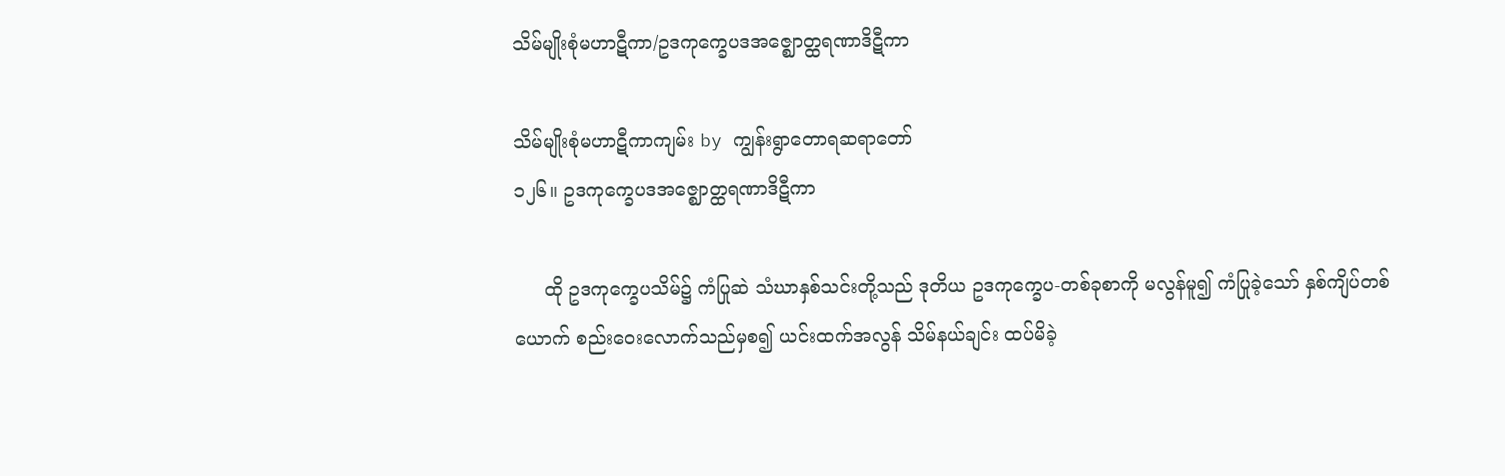သိမ်မျိုးစုံမဟာဋီကာ/ဥဒကုက္ခေပဒအဇ္ဈောတ္ထရဏာဒိဋီကာ

သိမ်မျိုးစုံမဟာဋီကာကျမ်း by ကျွန်းရွာတောရဆရာတော်
၁၂၆။ ဥဒကုက္ခေပဒအဇ္ဈောတ္ထရဏာဒိဋီကာ

     ထို ဥဒကုက္ခေပသိမ်၌ ကံပြုဆဲ သံဃာနှစ်သင်းတို့သည် ဒုတိယ ဥဒကုက္ခေပ-တစ်ခုစာကို မလွန်မူ၍ ကံပြုခဲ့သော် နှစ်ကျိပ်တစ်ယောက် စည်းဝေးလောက်သည်မှစ၍ ယင်းထက်အလွန် သိမ်နယ်ချင်း ထပ်မိခဲ့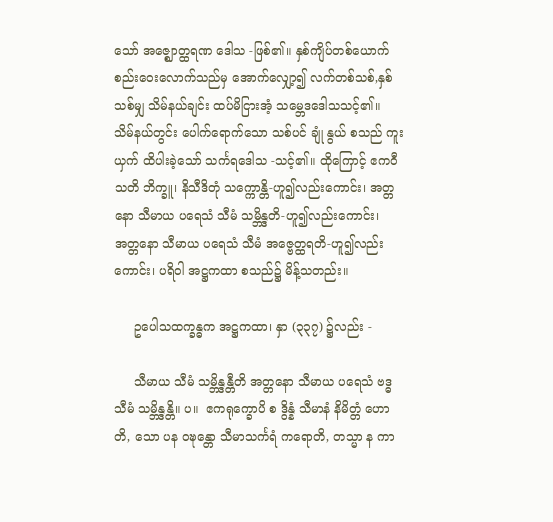သော် အဇ္ဈောတ္ထရဏ ဒေါသ -ဖြစ်၏။ နှစ်ကျိပ်တစ်ယောက် စည်းဝေးလောက်သည်မှ အောက်လျှော့၍ လက်တစ်သစ်,နှစ်သစ်မျှ သိမ်နယ်ချင်း ထပ်မိငြားအံ့ သမ္ဘေဒဒေါသသင့်၏။ သိမ်နယ်တွင်း ပေါက်ရောက်သော သစ်ပင် ချုံ နွယ် စသည် ကူးယှက် ထိပါးခဲ့သော် သင်္ကရဒေါသ -သင့်၏။ ထိုကြောင့် ဧကဝီသတိ ဘိက္ခူ၊ နိသီဒိတုံ သက္ကောန္တိ-ဟူ၍လည်းကောင်း၊ အတ္တနော သီမာယ ပရေသံ သီမံ သမ္ဘိန္ဒတိ-ဟူ၍လည်းကောင်း၊ အတ္တနော သီမာယ ပရေသံ သီမံ အဇ္ဗေတ္ထရတိ-ဟူ၍လည်းကောင်း၊ ပရိဝါ အဋ္ဌကထာ စသည်၌ မိန့်သတည်း။

     ဥပေါသထက္ခန္ဓက အဋ္ဌကထာ၊ နှာ (၃၃၇) ၌လည်း -

     သီမာယ သီမံ သမ္ဘိန္ဒန္တီတိ အတ္တနော သီမာယ ပရေသံ ဗဒ္ဓသီမံ သမ္ဘိန္ဒန္တိ။ ပ။  ဧကရုက္ခောပိ စ ဒွိန္နံ သီမာနံ နိမိတ္တံ ဟောတိ, သော ပန ဝဍ္ဎန္တော သီမာသင်္ကရံ ကရောတိ, တသ္မာ န ကာ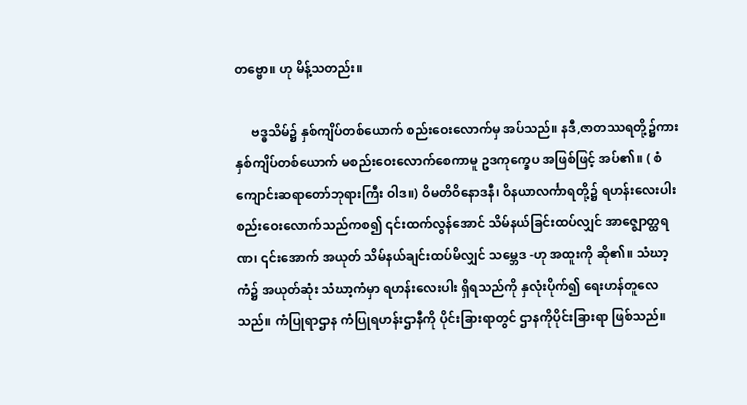တဗ္ဗော။ ဟု မိန့်သတည်း။

     ဗဒ္ဓသိမ်၌ နှစ်ကျိပ်တစ်ယောက် စည်းဝေးလောက်မှ အပ်သည်။ နဒီ,ဇာတဿရတို့၌ကား နှစ်ကျိပ်တစ်ယောက် မစည်းဝေးလောက်စေကာမူ ဥဒကုက္ခေပ အဖြစ်ဖြင့် အပ်၏။ ( စံကျောင်းဆရာတော်ဘုရားကြီး ဝါဒ။) ဝိမတိဝိနောဒနီ၊ ဝိနယာလင်္ကာရတို့၌ ရဟန်းလေးပါး စည်းဝေးလောက်သည်ကစ၍ ၎င်းထက်လွန်အောင် သိမ်နယ်ခြင်းထပ်လျှင် အာဇ္ဈောတ္ထရဏ၊ ၎င်းအောက် အယုတ် သိမ်နယ်ချင်းထပ်မိလျှင် သမ္ဘေဒ -ဟု အထူးကို ဆို၏။ သံဃာ့ကံ၌ အယုတ်ဆုံး သံဃာ့ကံမှာ ရဟန်းလေးပါး ရှိရသည်ကို နှလုံးပိုက်၍ ရေးဟန်တူလေသည်။ ကံပြုရာဌာန ကံပြုရဟန်းဌာနီကို ပိုင်းခြားရာတွင် ဌာနကိုပိုင်းခြားရာ ဖြစ်သည်။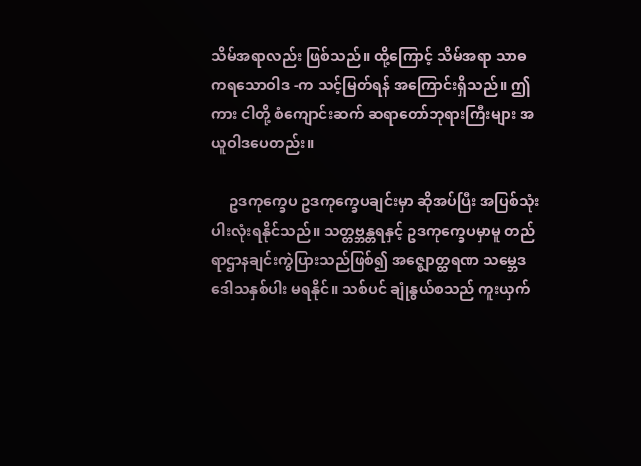သိမ်အရာလည်း ဖြစ်သည်။ ထို့ကြောင့် သိမ်အရာ သာဓကရသောဝါဒ -က သင့်မြတ်ရန် အကြောင်းရှိသည်။ ဤကား ငါတို့ စံကျောင်းဆက် ဆရာတော်ဘုရားကြီးများ အယူဝါဒပေတည်း။

     ဥဒကုက္ခေပ ဥဒကုက္ခေပချင်းမှာ ဆိုအပ်ပြီး အပြစ်သုံးပါးလုံးရနိုင်သည်။ သတ္တဗ္ဘန္တရနှင့် ဥဒကုက္ခေပမှာမူ တည်ရာဌာနချင်းကွဲပြားသည်ဖြစ်၍ အဇ္ဈောတ္ထရဏ သမ္ဘေဒ ဒေါသနှစ်ပါး မရနိုင်။ သစ်ပင် ချုံနွယ်စသည် ကူးယှက်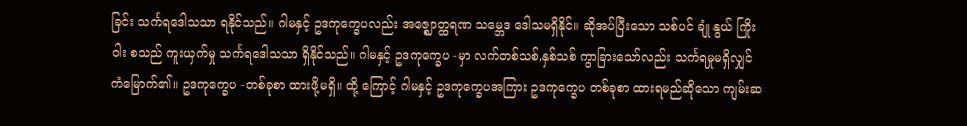ခြင်း သင်္ကရဒေါသသာ ရနိုင်သည်။ ဂါမနှင့် ဥဒကုက္ခေပလည်း အဇ္ဈောတ္ထရဏ သမ္ဘေဒ ဒေါသမရှိနိုင်။ ဆိုအပ်ပြီးသော သစ်ပင် ချုံ နွယ် ကြိုး ဝါး စသည် ကူးယှက်မှု သင်္ကရဒေါသသာ ရှိနိုင်သည်။ ဂါမနှင့် ဥဒကုက္ခေပ -မှာ လက်တစ်သစ်,နှစ်သစ် ကွာခြားသော်လည်း သင်္ကရမှုမရှိလျှင် ကံမြောက်၏။ ဥဒကုက္ခေပ -တစ်ခုစာ ထားဖို့မရှိ။ ထို့ ကြောင့် ဂါမနှင့် ဥဒကုက္ခေပအကြား ဥဒကုက္ခေပ တစ်ခုစာ ထားရမည်ဆိုသော ကျမ်းဆ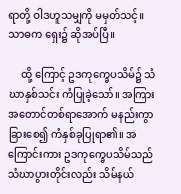ရာတို့ ဝါဒဟူသမျှကို မမှတ်သင့်။ သာဓက ရှေး၌ ဆိုအပ်ပြီ။

     ထို့ ကြောင့် ဥဒကုက္ခေပသိမ်၌ သံဃာနှစ်သင်း ကံပြုခဲ့သော်။ အကြား အတောင်တစ်ရာအောက် မနည်းကွာခြားစေ၍ ကံနှစ်ခုပြုရာ၏။ အကြောင်းကား ဥဒကုက္ခေပသိမ်သည် သံဃာပွားတိုင်းလည်း သိမ်နယ်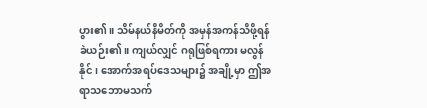ပွား၏။ သိမ်နယ်နိမိတ်ကို အမှန်အကန်သိဖို့ရန် ခဲယဉ်း၏။ ကျယ်လျှင် ဂရုဖြစ်ရကား မလွန်နိုင်၊ အောက်အရပ်ဒေသများ၌ အချို့မှာ ဤအရာသဘောမသက်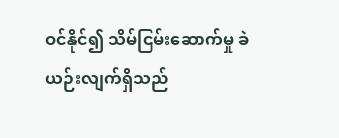ဝင်နိုင်၍ သိမ်ငြမ်းဆောက်မှု ခဲယဉ်းလျက်ရှိသည်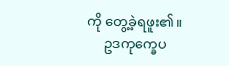ကို တွေ့ခဲ့ရဖူး၏။
     ဥဒကုက္ခေပ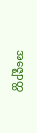အဇ္ဈောတ္ထ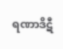ရဏာဒိဋီ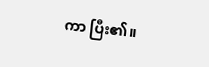ကာ ပြီး၏။